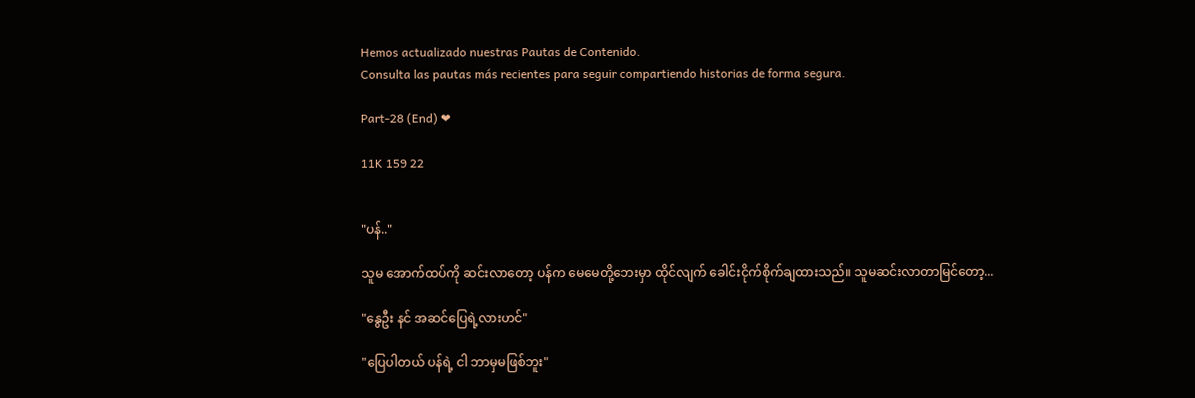Hemos actualizado nuestras Pautas de Contenido.
Consulta las pautas más recientes para seguir compartiendo historias de forma segura.

Part-28 (End) ❤

11K 159 22


"ပန်.."

သူမ အောက်ထပ်ကို ဆင်းလာတော့ ပန်က မေမေတို့ဘေးမှာ ထိုင်လျက် ခေါင်းငိုက်စိုက်ချထားသည်။ သူမဆင်းလာတာမြင်တော့...

"နွေဦး နင် အဆင်ပြေရဲ့လားဟင်"

"ပြေပါတယ် ပန်ရဲ့ ငါ ဘာမှမဖြစ်ဘူး"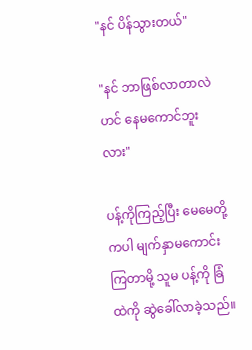"နင် ပိန်သွားတယ်"

"နင် ဘာဖြစ်လာတာလဲဟင် နေမကောင်ဘူးလား"

ပန့်ကိုကြည့်ပြီး မေမေတို့ကပါ မျက်နှာမကောင်းကြတာမို့ သူမ ပန့်ကို ခြံထဲကို ဆွဲခေါ်လာခဲ့သည်။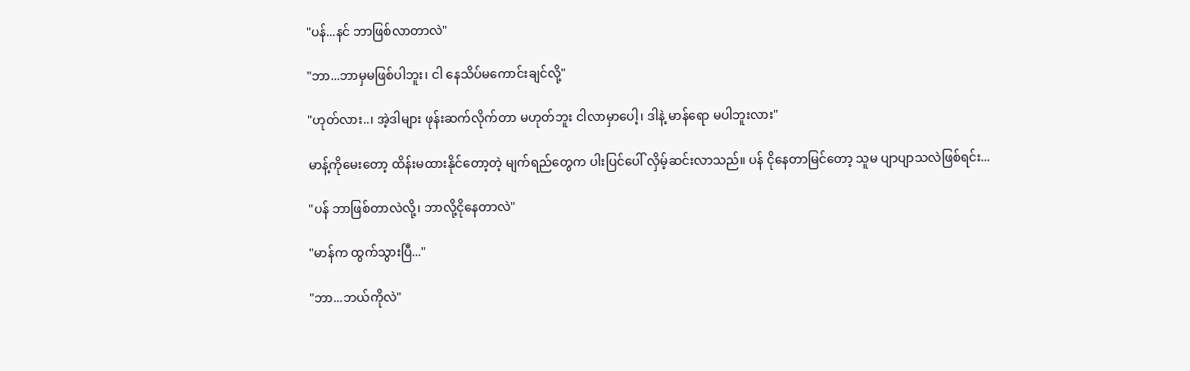"ပန်...နင် ဘာဖြစ်လာတာလဲ"

"ဘာ...ဘာမှမဖြစ်ပါဘူး၊ ငါ နေသိပ်မကောင်းချင်လို့"

"ဟုတ်လား..၊ အဲ့ဒါများ ဖုန်းဆက်လိုက်တာ မဟုတ်ဘူး ငါလာမှာပေါ့၊ ဒါနဲ့ မာန်ရော မပါဘူးလား"

မာန့်ကိုမေးတော့ ထိန်းမထားနိုင်တော့တဲ့ မျက်ရည်တွေက ပါးပြင်ပေါ် လှိမ့်ဆင်းလာသည်။ ပန် ငိုနေတာမြင်တော့ သူမ ပျာပျာသလဲဖြစ်ရင်း...

"ပန် ဘာဖြစ်တာလဲလို့၊ ဘာလို့ငိုနေတာလဲ"

"မာန်က ထွက်သွားပြီ..."

"ဘာ...ဘယ်ကိုလဲ"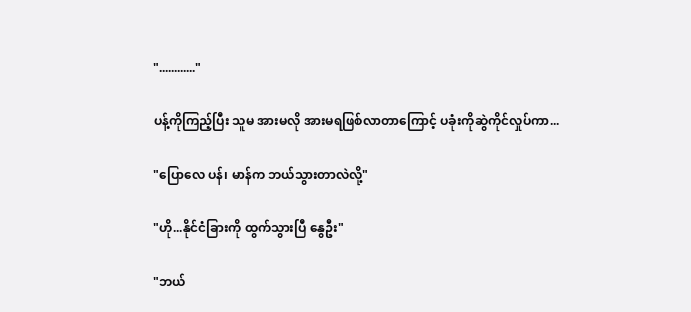"............"

ပန့်ကိုကြည့်ပြီး သူမ အားမလို အားမရဖြစ်လာတာကြောင့် ပခုံးကိုဆွဲကိုင်လှုပ်ကာ...

"ပြောလေ ပန်၊ မာန်က ဘယ်သွားတာလဲလို့"

"ဟို...နိုင်ငံခြားကို ထွက်သွားပြီ နွေဦး"

"ဘယ်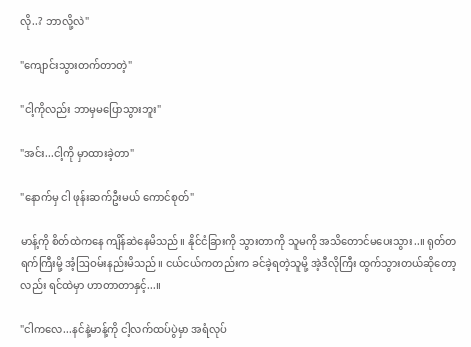လို..? ဘာလို့လဲ"

"ကျောင်းသွားတက်တာတဲ့"

"ငါ့ကိုလည်း ဘာမှမပြောသွားဘူး"

"အင်း...ငါ့ကို မှာထားခဲ့တာ"

"နောက်မှ ငါ ဖုန်းဆက်ဦးမယ် ကောင်စုတ်"

မာန့်ကို စိတ်ထဲကနေ ကျိန်ဆဲနေမိသည်။ နိုင်ငံခြားကို သွားတာကို သူမကို အသိတောင်မပေးသွား..။ ရုတ်တရက်ကြီးမို့ အံ့ဩဝမ်းနည်းမိသည်။ ငယ်ငယ်ကတည်းက ခင်ခဲ့ရတဲ့သူမို့ အဲ့ဒီလိုကြီး ထွက်သွားတယ်ဆိုတော့လည်း ရင်ထဲမှာ ဟာတာတာနှင့်...။

"ငါကလေ...နင်နဲ့မာန့်ကို ငါ့လက်ထပ်ပွဲမှာ အရံလုပ်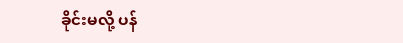ခိုင်းမလို့ ပန်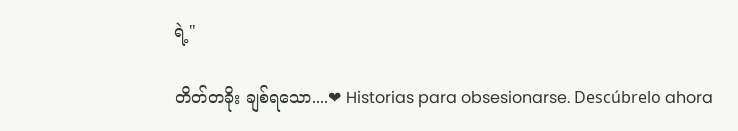ရဲ့"

တိတ်တခိုး ချစ်ရသော....❤ Historias para obsesionarse. Descúbrelo ahora